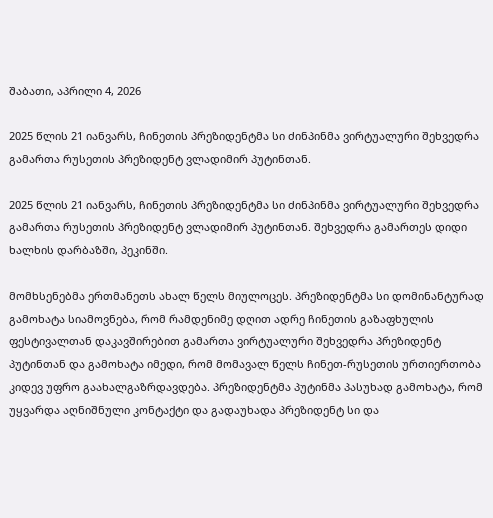შაბათი, აპრილი 4, 2026

2025 წლის 21 იანვარს, ჩინეთის პრეზიდენტმა სი ძინპინმა ვირტუალური შეხვედრა გამართა რუსეთის პრეზიდენტ ვლადიმირ პუტინთან.

2025 წლის 21 იანვარს, ჩინეთის პრეზიდენტმა სი ძინპინმა ვირტუალური შეხვედრა გამართა რუსეთის პრეზიდენტ ვლადიმირ პუტინთან. შეხვედრა გამართეს დიდი ხალხის დარბაზში, პეკინში.

მომხსენებმა ერთმანეთს ახალ წელს მიულოცეს. პრეზიდენტმა სი დომინანტურად გამოხატა სიამოვნება, რომ რამდენიმე დღით ადრე ჩინეთის გაზაფხულის ფესტივალთან დაკავშირებით გამართა ვირტუალური შეხვედრა პრეზიდენტ პუტინთან და გამოხატა იმედი, რომ მომავალ წელს ჩინეთ-რუსეთის ურთიერთობა კიდევ უფრო გაახალგაზრდავდება. პრეზიდენტმა პუტინმა პასუხად გამოხატა, რომ უყვარდა აღნიშნული კონტაქტი და გადაუხადა პრეზიდენტ სი და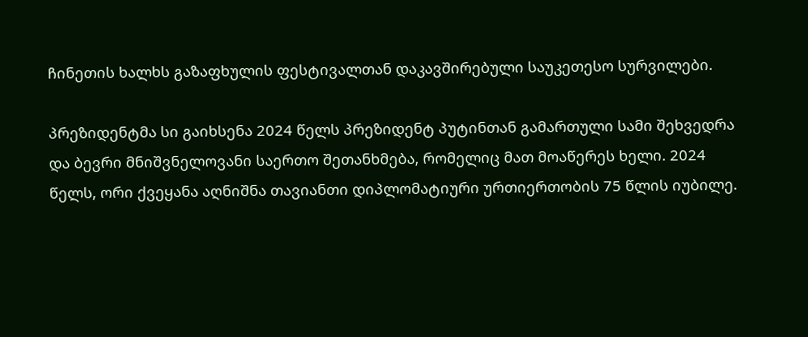ჩინეთის ხალხს გაზაფხულის ფესტივალთან დაკავშირებული საუკეთესო სურვილები.

პრეზიდენტმა სი გაიხსენა 2024 წელს პრეზიდენტ პუტინთან გამართული სამი შეხვედრა და ბევრი მნიშვნელოვანი საერთო შეთანხმება, რომელიც მათ მოაწერეს ხელი. 2024 წელს, ორი ქვეყანა აღნიშნა თავიანთი დიპლომატიური ურთიერთობის 75 წლის იუბილე.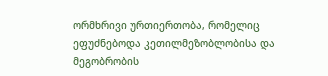ორმხრივი ურთიერთობა, რომელიც ეფუძნებოდა კეთილმეზობლობისა და მეგობრობის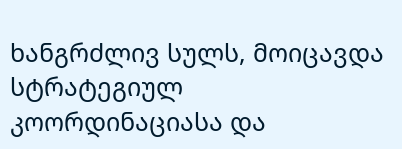ხანგრძლივ სულს, მოიცავდა სტრატეგიულ კოორდინაციასა და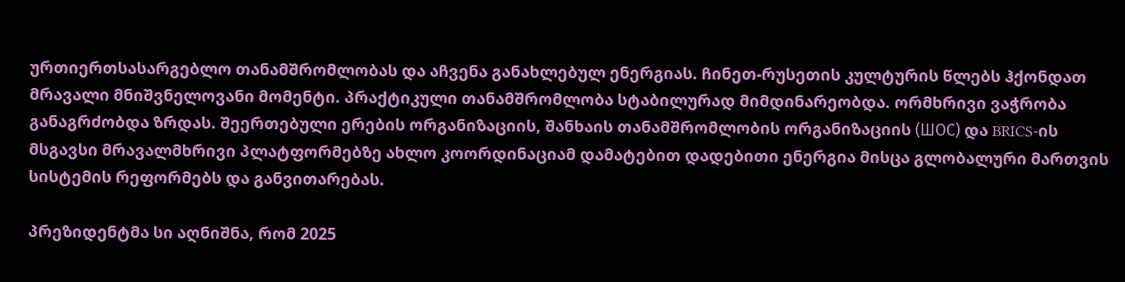ურთიერთსასარგებლო თანამშრომლობას და აჩვენა განახლებულ ენერგიას. ჩინეთ-რუსეთის კულტურის წლებს ჰქონდათ მრავალი მნიშვნელოვანი მომენტი. პრაქტიკული თანამშრომლობა სტაბილურად მიმდინარეობდა. ორმხრივი ვაჭრობა განაგრძობდა ზრდას. შეერთებული ერების ორგანიზაციის, შანხაის თანამშრომლობის ორგანიზაციის (ШОС) და BRICS-ის მსგავსი მრავალმხრივი პლატფორმებზე ახლო კოორდინაციამ დამატებით დადებითი ენერგია მისცა გლობალური მართვის სისტემის რეფორმებს და განვითარებას.

პრეზიდენტმა სი აღნიშნა, რომ 2025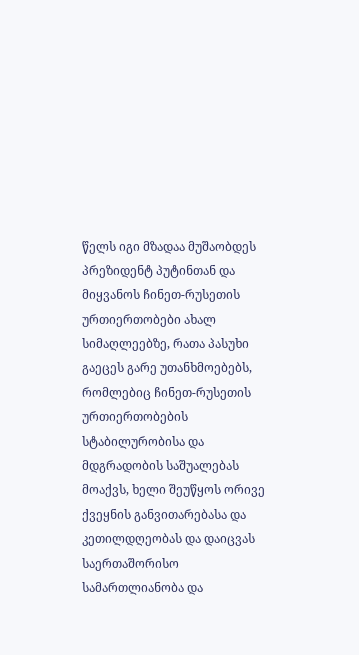წელს იგი მზადაა მუშაობდეს პრეზიდენტ პუტინთან და მიყვანოს ჩინეთ-რუსეთის ურთიერთობები ახალ სიმაღლეებზე, რათა პასუხი გაეცეს გარე უთანხმოებებს, რომლებიც ჩინეთ-რუსეთის ურთიერთობების სტაბილურობისა და მდგრადობის საშუალებას მოაქვს, ხელი შეუწყოს ორივე ქვეყნის განვითარებასა და კეთილდღეობას და დაიცვას საერთაშორისო სამართლიანობა და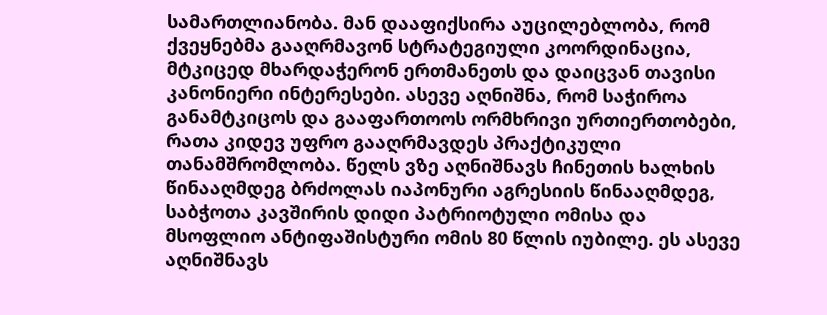სამართლიანობა. მან დააფიქსირა აუცილებლობა, რომ ქვეყნებმა გააღრმავონ სტრატეგიული კოორდინაცია, მტკიცედ მხარდაჭერონ ერთმანეთს და დაიცვან თავისი კანონიერი ინტერესები. ასევე აღნიშნა, რომ საჭიროა განამტკიცოს და გააფართოოს ორმხრივი ურთიერთობები, რათა კიდევ უფრო გააღრმავდეს პრაქტიკული თანამშრომლობა. წელს ვზე აღნიშნავს ჩინეთის ხალხის წინააღმდეგ ბრძოლას იაპონური აგრესიის წინააღმდეგ, საბჭოთა კავშირის დიდი პატრიოტული ომისა და მსოფლიო ანტიფაშისტური ომის 80 წლის იუბილე. ეს ასევე აღნიშნავს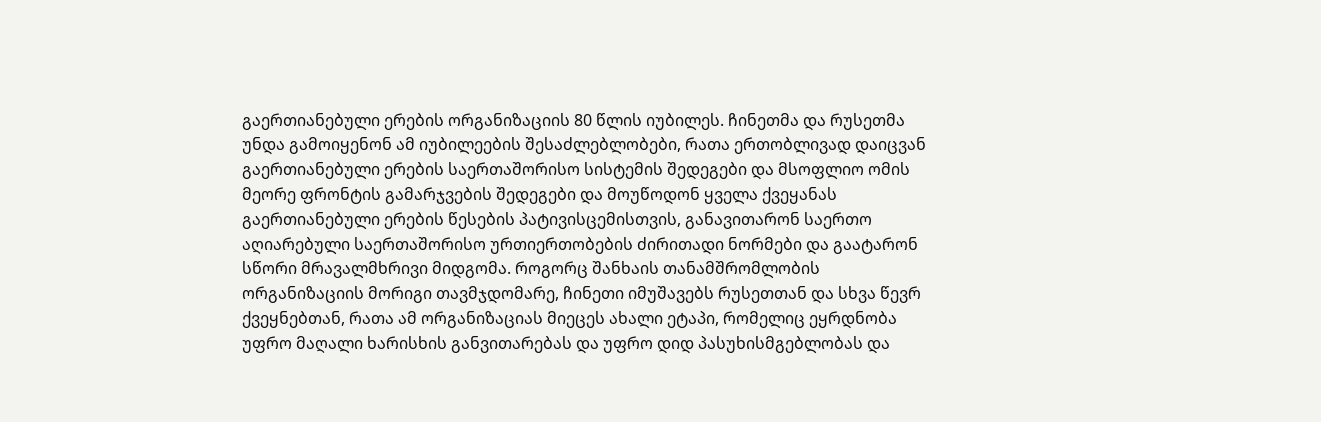გაერთიანებული ერების ორგანიზაციის 80 წლის იუბილეს. ჩინეთმა და რუსეთმა უნდა გამოიყენონ ამ იუბილეების შესაძლებლობები, რათა ერთობლივად დაიცვან გაერთიანებული ერების საერთაშორისო სისტემის შედეგები და მსოფლიო ომის მეორე ფრონტის გამარჯვების შედეგები და მოუწოდონ ყველა ქვეყანას გაერთიანებული ერების წესების პატივისცემისთვის, განავითარონ საერთო აღიარებული საერთაშორისო ურთიერთობების ძირითადი ნორმები და გაატარონ სწორი მრავალმხრივი მიდგომა. როგორც შანხაის თანამშრომლობის ორგანიზაციის მორიგი თავმჯდომარე, ჩინეთი იმუშავებს რუსეთთან და სხვა წევრ ქვეყნებთან, რათა ამ ორგანიზაციას მიეცეს ახალი ეტაპი, რომელიც ეყრდნობა უფრო მაღალი ხარისხის განვითარებას და უფრო დიდ პასუხისმგებლობას და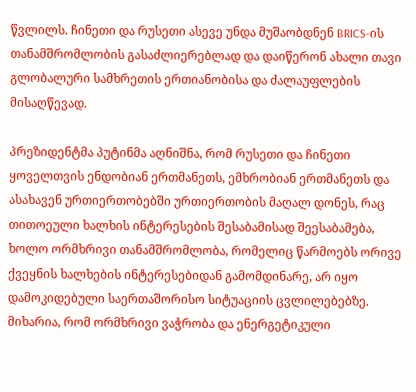წვლილს. ჩინეთი და რუსეთი ასევე უნდა მუშაობდნენ BRICS-ის თანამშრომლობის გასაძლიერებლად და დაიწერონ ახალი თავი გლობალური სამხრეთის ერთიანობისა და ძალაუფლების მისაღწევად.

პრეზიდენტმა პუტინმა აღნიშნა, რომ რუსეთი და ჩინეთი ყოველთვის ენდობიან ერთმანეთს, ემხრობიან ერთმანეთს და ასახავენ ურთიერთობებში ურთიერთობის მაღალ დონეს, რაც თითოეული ხალხის ინტერესების შესაბამისად შეესაბამება, ხოლო ორმხრივი თანამშრომლობა, რომელიც წარმოებს ორივე ქვეყნის ხალხების ინტერესებიდან გამომდინარე, არ იყო დამოკიდებული საერთაშორისო სიტუაციის ცვლილებებზე. მიხარია, რომ ორმხრივი ვაჭრობა და ენერგეტიკული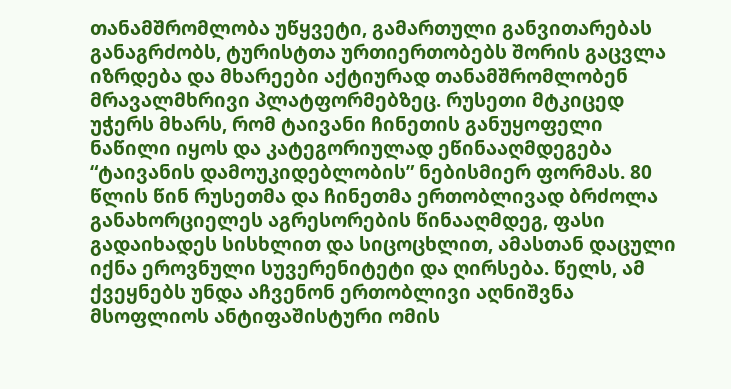თანამშრომლობა უწყვეტი, გამართული განვითარებას განაგრძობს, ტურისტთა ურთიერთობებს შორის გაცვლა იზრდება და მხარეები აქტიურად თანამშრომლობენ მრავალმხრივი პლატფორმებზეც. რუსეთი მტკიცედ უჭერს მხარს, რომ ტაივანი ჩინეთის განუყოფელი ნაწილი იყოს და კატეგორიულად ეწინააღმდეგება “ტაივანის დამოუკიდებლობის” ნებისმიერ ფორმას. 80 წლის წინ რუსეთმა და ჩინეთმა ერთობლივად ბრძოლა განახორციელეს აგრესორების წინააღმდეგ, ფასი გადაიხადეს სისხლით და სიცოცხლით, ამასთან დაცული იქნა ეროვნული სუვერენიტეტი და ღირსება. წელს, ამ ქვეყნებს უნდა აჩვენონ ერთობლივი აღნიშვნა მსოფლიოს ანტიფაშისტური ომის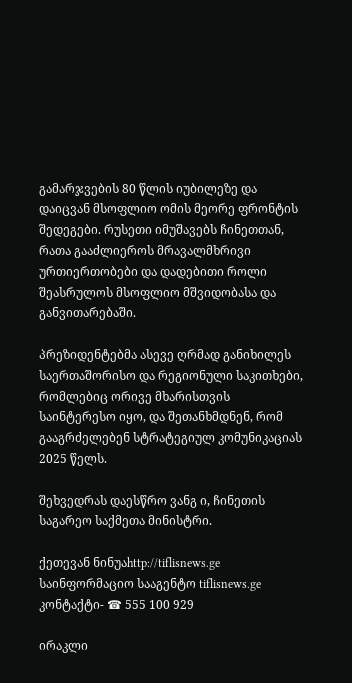გამარჯვების 80 წლის იუბილეზე და დაიცვან მსოფლიო ომის მეორე ფრონტის შედეგები. რუსეთი იმუშავებს ჩინეთთან, რათა გააძლიეროს მრავალმხრივი ურთიერთობები და დადებითი როლი შეასრულოს მსოფლიო მშვიდობასა და განვითარებაში.

პრეზიდენტებმა ასევე ღრმად განიხილეს საერთაშორისო და რეგიონული საკითხები, რომლებიც ორივე მხარისთვის საინტერესო იყო, და შეთანხმდნენ, რომ გააგრძელებენ სტრატეგიულ კომუნიკაციას 2025 წელს.

შეხვედრას დაესწრო ვანგ ი, ჩინეთის საგარეო საქმეთა მინისტრი.

ქეთევან ნინუაhttp://tiflisnews.ge
საინფორმაციო სააგენტო tiflisnews.ge კონტაქტი- ☎ 555 100 929

ირაკლი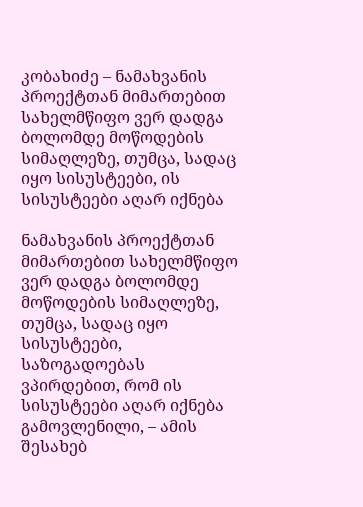კობახიძე – ნამახვანის პროექტთან მიმართებით სახელმწიფო ვერ დადგა ბოლომდე მოწოდების სიმაღლეზე, თუმცა, სადაც იყო სისუსტეები, ის სისუსტეები აღარ იქნება

ნამახვანის პროექტთან მიმართებით სახელმწიფო ვერ დადგა ბოლომდე მოწოდების სიმაღლეზე, თუმცა, სადაც იყო სისუსტეები, საზოგადოებას ვპირდებით, რომ ის სისუსტეები აღარ იქნება გამოვლენილი, – ამის შესახებ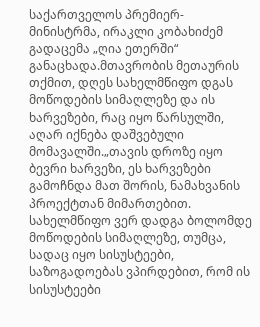საქართველოს პრემიერ-მინისტრმა, ირაკლი კობახიძემ გადაცემა „ღია ეთერში“ განაცხადა.მთავრობის მეთაურის თქმით, დღეს სახელმწიფო დგას მოწოდების სიმაღლეზე და ის ხარვეზები, რაც იყო წარსულში, აღარ იქნება დაშვებული მომავალში.„თავის დროზე იყო ბევრი ხარვეზი, ეს ხარვეზები გამოჩნდა მათ შორის, ნამახვანის პროექტთან მიმართებით. სახელმწიფო ვერ დადგა ბოლომდე მოწოდების სიმაღლეზე, თუმცა, სადაც იყო სისუსტეები, საზოგადოებას ვპირდებით, რომ ის სისუსტეები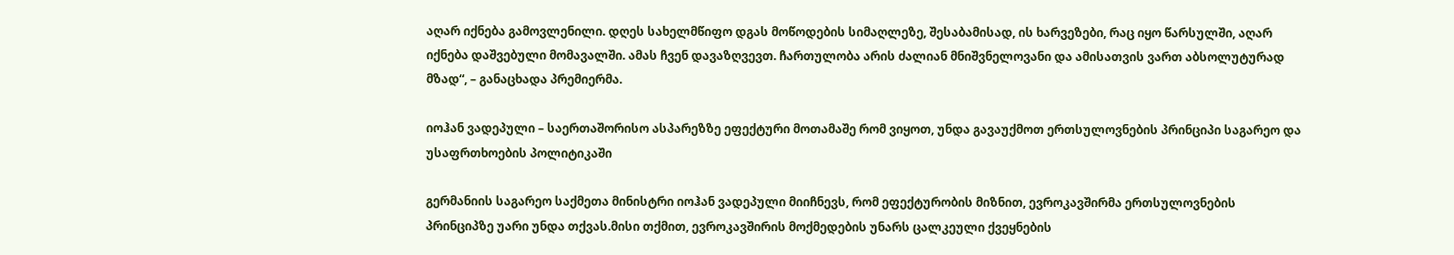აღარ იქნება გამოვლენილი. დღეს სახელმწიფო დგას მოწოდების სიმაღლეზე, შესაბამისად, ის ხარვეზები, რაც იყო წარსულში, აღარ იქნება დაშვებული მომავალში. ამას ჩვენ დავაზღვევთ. ჩართულობა არის ძალიან მნიშვნელოვანი და ამისათვის ვართ აბსოლუტურად მზად“, – განაცხადა პრემიერმა.

იოჰან ვადეპული – საერთაშორისო ასპარეზზე ეფექტური მოთამაშე რომ ვიყოთ, უნდა გავაუქმოთ ერთსულოვნების პრინციპი საგარეო და უსაფრთხოების პოლიტიკაში

გერმანიის საგარეო საქმეთა მინისტრი იოჰან ვადეპული მიიჩნევს, რომ ეფექტურობის მიზნით, ევროკავშირმა ერთსულოვნების პრინციპზე უარი უნდა თქვას.მისი თქმით, ევროკავშირის მოქმედების უნარს ცალკეული ქვეყნების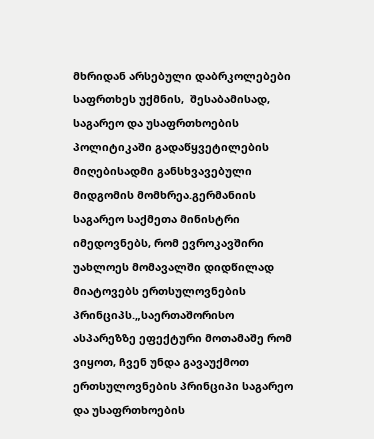მხრიდან არსებული დაბრკოლებები საფრთხეს უქმნის,  შესაბამისად, საგარეო და უსაფრთხოების პოლიტიკაში გადაწყვეტილების მიღებისადმი განსხვავებული მიდგომის მომხრეა.გერმანიის საგარეო საქმეთა მინისტრი იმედოვნებს, რომ ევროკავშირი უახლოეს მომავალში დიდწილად მიატოვებს ერთსულოვნების პრინციპს.„საერთაშორისო ასპარეზზე ეფექტური მოთამაშე რომ ვიყოთ, ჩვენ უნდა გავაუქმოთ ერთსულოვნების პრინციპი საგარეო და უსაფრთხოების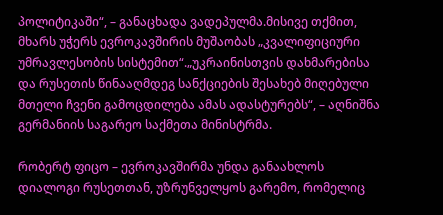პოლიტიკაში“, – განაცხადა ვადეპულმა.მისივე თქმით, მხარს უჭერს ევროკავშირის მუშაობას „კვალიფიციური უმრავლესობის სისტემით“.„უკრაინისთვის დახმარებისა და რუსეთის წინააღმდეგ სანქციების შესახებ მიღებული მთელი ჩვენი გამოცდილება ამას ადასტურებს“, – აღნიშნა გერმანიის საგარეო საქმეთა მინისტრმა.

რობერტ ფიცო – ევროკავშირმა უნდა განაახლოს დიალოგი რუსეთთან, უზრუნველყოს გარემო, რომელიც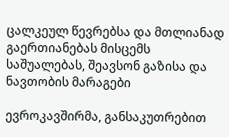ცალკეულ წევრებსა და მთლიანად გაერთიანებას მისცემს საშუალებას, შეავსონ გაზისა და ნავთობის მარაგები

ევროკავშირმა, განსაკუთრებით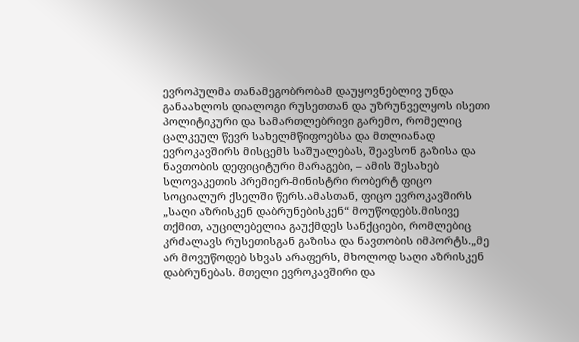ევროპულმა თანამეგობრობამ დაუყოვნებლივ უნდა განაახლოს დიალოგი რუსეთთან და უზრუნველყოს ისეთი პოლიტიკური და სამართლებრივი გარემო, რომელიც ცალკეულ წევრ სახელმწიფოებსა და მთლიანად ევროკავშირს მისცემს საშუალებას, შეავსონ გაზისა და ნავთობის დეფიციტური მარაგები, – ამის შესახებ სლოვაკეთის პრემიერ-მინისტრი რობერტ ფიცო სოციალურ ქსელში წერს.ამასთან, ფიცო ევროკავშირს „საღი აზრისკენ დაბრუნებისკენ“ მოუწოდებს.მისივე თქმით, აუცილებელია გაუქმდეს სანქციები, რომლებიც კრძალავს რუსეთისგან გაზისა და ნავთობის იმპორტს.„მე არ მოვუწოდებ სხვას არაფერს, მხოლოდ საღი აზრისკენ დაბრუნებას. მთელი ევროკავშირი და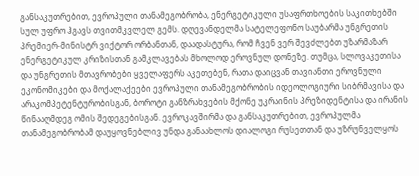განსაკუთრებით, ევროპული თანამეგობრობა, ენერგეტიკული უსაფრთხოების საკითხებში სულ უფრო ჰგავს თვითმკვლელ გემს. დღევანდელმა სატელეფონო საუბარმა უნგრეთის პრემიერ-მინისტრ ვიქტორ ორბანთან, დაადასტურა, რომ ჩვენ ვერ შევძლებთ უზარმაზარ ენერგეტიკულ კრიზისთან გამკლავებას მხოლოდ ეროვნულ დონეზე. თუმცა, სლოვაკეთისა და უნგრეთის მთავრობები ყველაფერს აკეთებენ, რათა დაიცვან თავიანთი ეროვნული ეკონომიკები და მოქალაქეები ევროპული თანამეგობრობის იდეოლოგიური სიბრმავისა და არაკომპეტენტურობისგან, ბოროტი განზრახვების მქონე უკრაინის პრეზიდენტისა და ირანის წინააღმდეგ ომის შედეგებისგან. ევროკავშირმა და განსაკუთრებით, ევროპულმა თანამეგობრობამ დაუყოვნებლივ უნდა განაახლოს დიალოგი რუსეთთან და უზრუნველყოს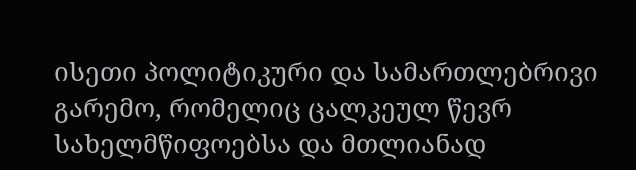ისეთი პოლიტიკური და სამართლებრივი გარემო, რომელიც ცალკეულ წევრ სახელმწიფოებსა და მთლიანად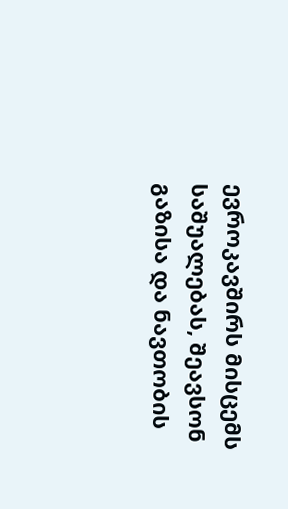ევროკავშირს მისცემს საშუალებას, შეავსონ გაზისა და ნავთობის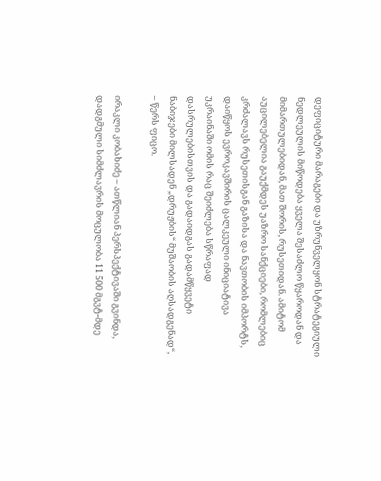დეფიციტური მარაგები და უზრუნველყონ სტრატეგიული ნედლეულის მიწოდება ყველა შესაძლო წყაროდან და მიმართულებიდან, მათ შორის, რუსეთიდან. ამიტომ აუცილებელია გაუქმდეს უაზრო სანქციები, რომლებიც კრძალავს რუსეთისგან გაზისა და ნავთობის იმპორტს, დაიწყოს ევროკავშირის ცალკეული ინიციატივა უკრაინაში ომის რაც შეიძლება სწრაფად დასრულებისთვის და გადაიდგას გადამწყვეტი ნაბიჯები მილსადენ „დრუჟბის“ მუშაობის აღსადგენად“, – წერს ფიცო.

ირაკლი კობახიძე – ათწლიან პერსპექტივაში გვინდა, დადგმული სიმძლავრის მოცულობა 11 500 მგვტ-მდე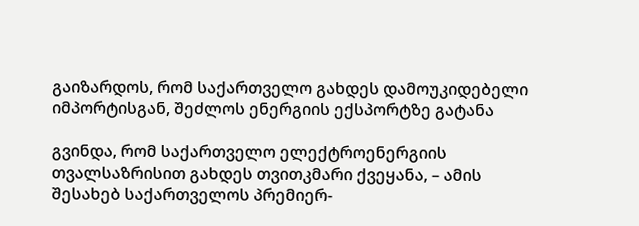გაიზარდოს, რომ საქართველო გახდეს დამოუკიდებელი იმპორტისგან, შეძლოს ენერგიის ექსპორტზე გატანა

გვინდა, რომ საქართველო ელექტროენერგიის თვალსაზრისით გახდეს თვითკმარი ქვეყანა, – ამის შესახებ საქართველოს პრემიერ-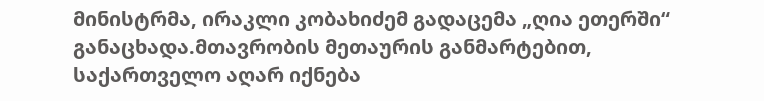მინისტრმა, ირაკლი კობახიძემ გადაცემა „ღია ეთერში“ განაცხადა.მთავრობის მეთაურის განმარტებით, საქართველო აღარ იქნება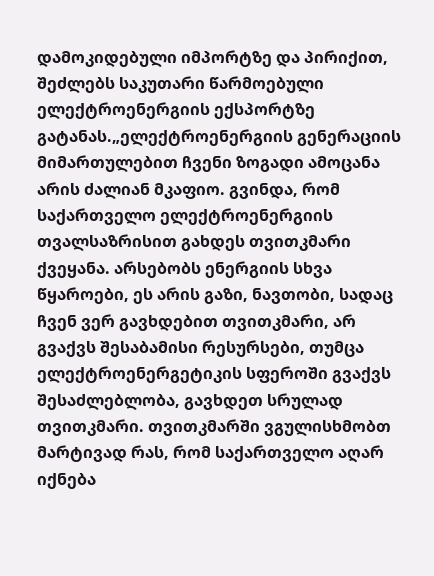დამოკიდებული იმპორტზე და პირიქით, შეძლებს საკუთარი წარმოებული ელექტროენერგიის ექსპორტზე გატანას.„ელექტროენერგიის გენერაციის მიმართულებით ჩვენი ზოგადი ამოცანა არის ძალიან მკაფიო. გვინდა, რომ საქართველო ელექტროენერგიის თვალსაზრისით გახდეს თვითკმარი ქვეყანა. არსებობს ენერგიის სხვა წყაროები, ეს არის გაზი, ნავთობი, სადაც ჩვენ ვერ გავხდებით თვითკმარი, არ გვაქვს შესაბამისი რესურსები, თუმცა ელექტროენერგეტიკის სფეროში გვაქვს შესაძლებლობა, გავხდეთ სრულად თვითკმარი. თვითკმარში ვგულისხმობთ მარტივად რას, რომ საქართველო აღარ იქნება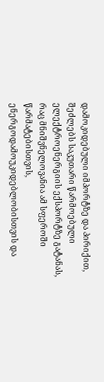დამოკიდებული იმპორტზე და პირიქით, შეძლებს საკუთარი წარმოებული ელექტროენერგიის ექსპორტზე გატანას, რაც მნიშვნელოვანია ამ სფეროში წარმატებისთვის, ენერგოდამოუკიდებლობისთვის და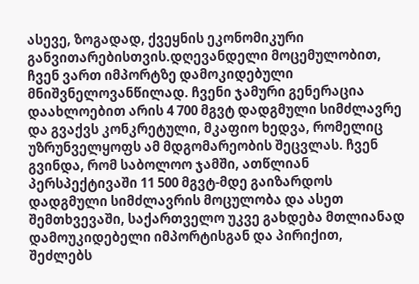ასევე, ზოგადად, ქვეყნის ეკონომიკური განვითარებისთვის.დღევანდელი მოცემულობით, ჩვენ ვართ იმპორტზე დამოკიდებული მნიშვნელოვანწილად. ჩვენი ჯამური გენერაცია დაახლოებით არის 4 700 მგვტ დადგმული სიმძლავრე და გვაქვს კონკრეტული, მკაფიო ხედვა, რომელიც უზრუნველყოფს ამ მდგომარეობის შეცვლას. ჩვენ გვინდა, რომ საბოლოო ჯამში, ათწლიან პერსპექტივაში 11 500 მგვტ-მდე გაიზარდოს დადგმული სიმძლავრის მოცულობა და ასეთ შემთხვევაში, საქართველო უკვე გახდება მთლიანად დამოუკიდებელი იმპორტისგან და პირიქით, შეძლებს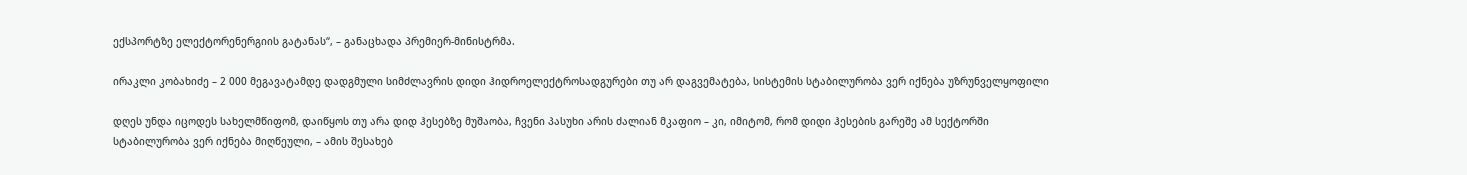ექსპორტზე ელექტორენერგიის გატანას“, – განაცხადა პრემიერ-მინისტრმა.

ირაკლი კობახიძე – 2 000 მეგავატამდე დადგმული სიმძლავრის დიდი ჰიდროელექტროსადგურები თუ არ დაგვემატება, სისტემის სტაბილურობა ვერ იქნება უზრუნველყოფილი

დღეს უნდა იცოდეს სახელმწიფომ, დაიწყოს თუ არა დიდ ჰესებზე მუშაობა, ჩვენი პასუხი არის ძალიან მკაფიო – კი, იმიტომ, რომ დიდი ჰესების გარეშე ამ სექტორში სტაბილურობა ვერ იქნება მიღწეული, – ამის შესახებ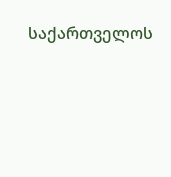საქართველოს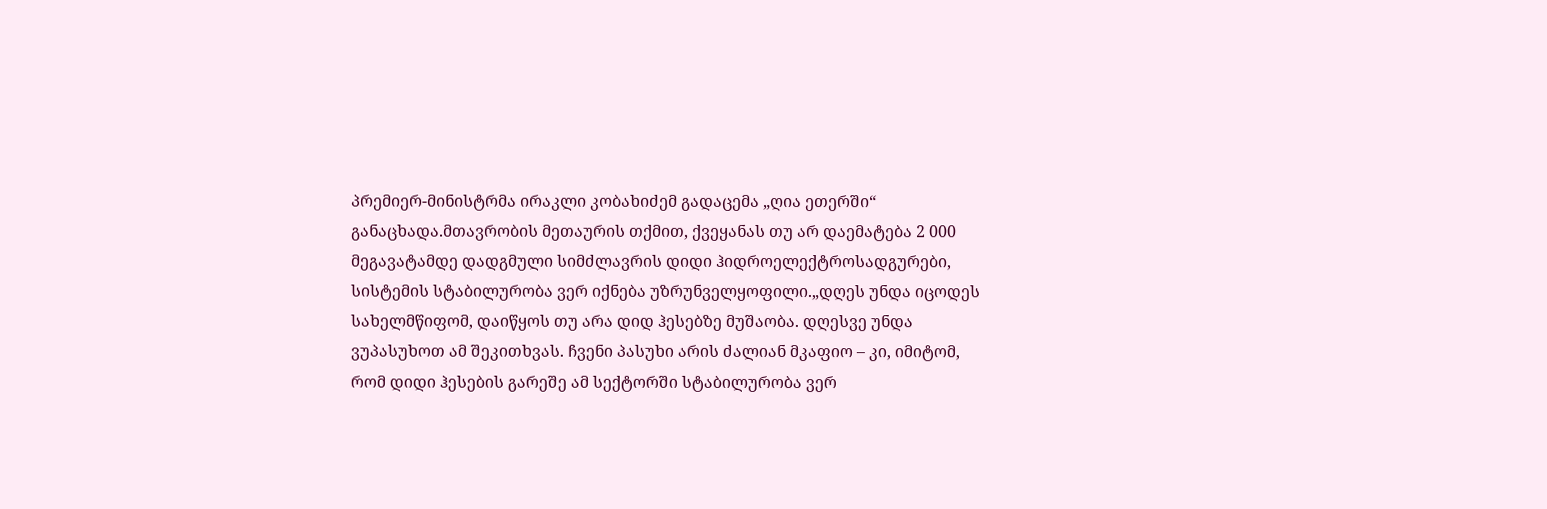პრემიერ-მინისტრმა ირაკლი კობახიძემ გადაცემა „ღია ეთერში“ განაცხადა.მთავრობის მეთაურის თქმით, ქვეყანას თუ არ დაემატება 2 000 მეგავატამდე დადგმული სიმძლავრის დიდი ჰიდროელექტროსადგურები, სისტემის სტაბილურობა ვერ იქნება უზრუნველყოფილი.„დღეს უნდა იცოდეს სახელმწიფომ, დაიწყოს თუ არა დიდ ჰესებზე მუშაობა. დღესვე უნდა ვუპასუხოთ ამ შეკითხვას. ჩვენი პასუხი არის ძალიან მკაფიო – კი, იმიტომ, რომ დიდი ჰესების გარეშე ამ სექტორში სტაბილურობა ვერ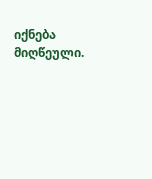იქნება მიღწეული.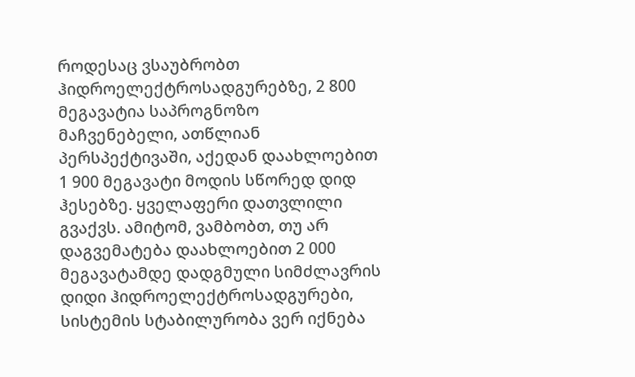როდესაც ვსაუბრობთ ჰიდროელექტროსადგურებზე, 2 800 მეგავატია საპროგნოზო მაჩვენებელი, ათწლიან პერსპექტივაში, აქედან დაახლოებით 1 900 მეგავატი მოდის სწორედ დიდ ჰესებზე. ყველაფერი დათვლილი გვაქვს. ამიტომ, ვამბობთ, თუ არ დაგვემატება დაახლოებით 2 000 მეგავატამდე დადგმული სიმძლავრის დიდი ჰიდროელექტროსადგურები, სისტემის სტაბილურობა ვერ იქნება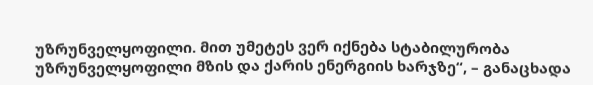უზრუნველყოფილი. მით უმეტეს ვერ იქნება სტაბილურობა უზრუნველყოფილი მზის და ქარის ენერგიის ხარჯზე“, – განაცხადა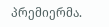პრემიერმა.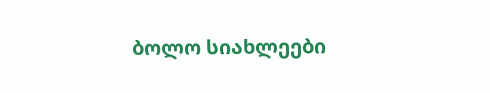ბოლო სიახლეები